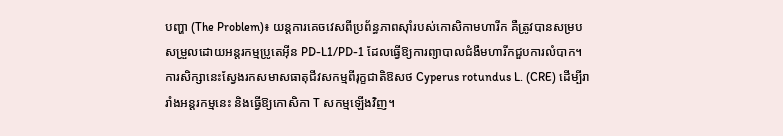បញ្ហា (The Problem)៖ យន្តការគេចវេសពីប្រព័ន្ធភាពស៊ាំរបស់កោសិកាមហារីក គឺត្រូវបានសម្របសម្រួលដោយអន្តរកម្មប្រូតេអ៊ីន PD-L1/PD-1 ដែលធ្វើឱ្យការព្យាបាលជំងឺមហារីកជួបការលំបាក។ ការសិក្សានេះស្វែងរកសមាសធាតុជីវសកម្មពីរុក្ខជាតិឱសថ Cyperus rotundus L. (CRE) ដើម្បីរារាំងអន្តរកម្មនេះ និងធ្វើឱ្យកោសិកា T សកម្មឡើងវិញ។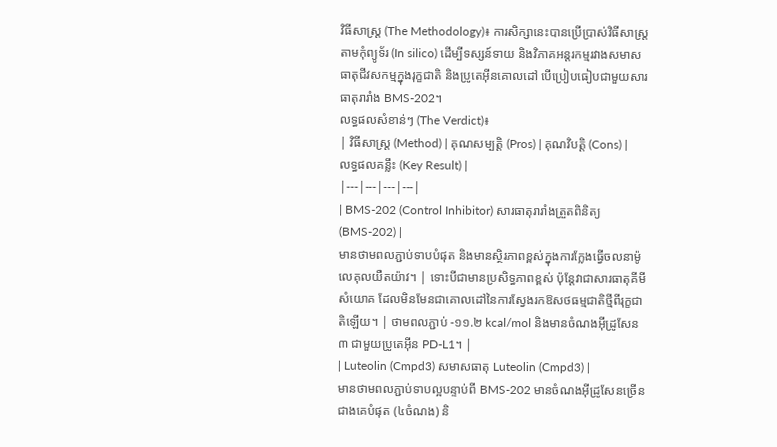វិធីសាស្ត្រ (The Methodology)៖ ការសិក្សានេះបានប្រើប្រាស់វិធីសាស្ត្រតាមកុំព្យូទ័រ (In silico) ដើម្បីទស្សន៍ទាយ និងវិភាគអន្តរកម្មរវាងសមាសធាតុជីវសកម្មក្នុងរុក្ខជាតិ និងប្រូតេអ៊ីនគោលដៅ បើប្រៀបធៀបជាមួយសារធាតុរារាំង BMS-202។
លទ្ធផលសំខាន់ៗ (The Verdict)៖
| វិធីសាស្ត្រ (Method) | គុណសម្បត្តិ (Pros) | គុណវិបត្តិ (Cons) | លទ្ធផលគន្លឹះ (Key Result) |
|---|---|---|---|
| BMS-202 (Control Inhibitor) សារធាតុរារាំងត្រួតពិនិត្យ (BMS-202) |
មានថាមពលភ្ជាប់ទាបបំផុត និងមានស្ថិរភាពខ្ពស់ក្នុងការក្លែងធ្វើចលនាម៉ូលេគុលយឺតយ៉ាវ។ | ទោះបីជាមានប្រសិទ្ធភាពខ្ពស់ ប៉ុន្តែវាជាសារធាតុគីមីសំយោគ ដែលមិនមែនជាគោលដៅនៃការស្វែងរកឱសថធម្មជាតិថ្មីពីរុក្ខជាតិឡើយ។ | ថាមពលភ្ជាប់ -១១.២ kcal/mol និងមានចំណងអ៊ីដ្រូសែន ៣ ជាមួយប្រូតេអ៊ីន PD-L1។ |
| Luteolin (Cmpd3) សមាសធាតុ Luteolin (Cmpd3) |
មានថាមពលភ្ជាប់ទាបល្អបន្ទាប់ពី BMS-202 មានចំណងអ៊ីដ្រូសែនច្រើនជាងគេបំផុត (៤ចំណង) និ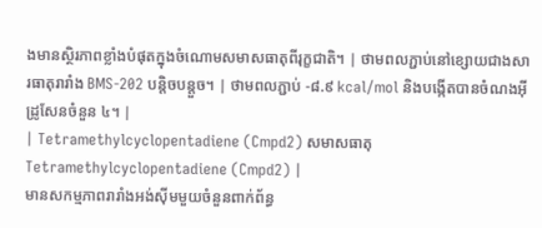ងមានស្ថិរភាពខ្លាំងបំផុតក្នុងចំណោមសមាសធាតុពីរុក្ខជាតិ។ | ថាមពលភ្ជាប់នៅខ្សោយជាងសារធាតុរារាំង BMS-202 បន្តិចបន្តួច។ | ថាមពលភ្ជាប់ -៨.៩ kcal/mol និងបង្កើតបានចំណងអ៊ីដ្រូសែនចំនួន ៤។ |
| Tetramethylcyclopentadiene (Cmpd2) សមាសធាតុ Tetramethylcyclopentadiene (Cmpd2) |
មានសកម្មភាពរារាំងអង់ស៊ីមមួយចំនួនពាក់ព័ន្ធ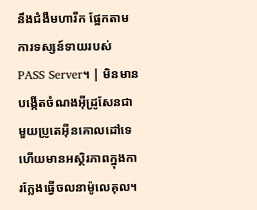នឹងជំងឺមហារីក ផ្អែកតាមការទស្សន៍ទាយរបស់ PASS Server។ | មិនមានបង្កើតចំណងអ៊ីដ្រូសែនជាមួយប្រូតេអ៊ីនគោលដៅទេ ហើយមានអស្ថិរភាពក្នុងការក្លែងធ្វើចលនាម៉ូលេគុល។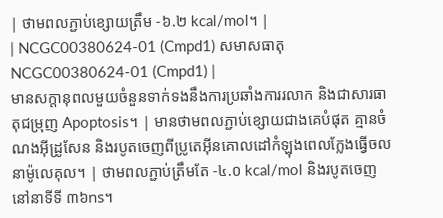| ថាមពលភ្ជាប់ខ្សោយត្រឹម -៦.២ kcal/mol។ |
| NCGC00380624-01 (Cmpd1) សមាសធាតុ NCGC00380624-01 (Cmpd1) |
មានសក្តានុពលមួយចំនួនទាក់ទងនឹងការប្រឆាំងការរលាក និងជាសារធាតុជម្រុញ Apoptosis។ | មានថាមពលភ្ជាប់ខ្សោយជាងគេបំផុត គ្មានចំណងអ៊ីដ្រូសែន និងរបូតចេញពីប្រូតេអ៊ីនគោលដៅកំឡុងពេលក្លែងធ្វើចលនាម៉ូលេគុល។ | ថាមពលភ្ជាប់ត្រឹមតែ -៤.០ kcal/mol និងរបូតចេញនៅនាទីទី ៣៦ns។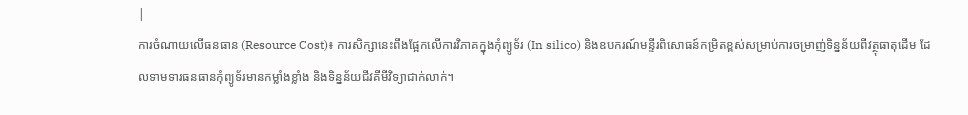|
ការចំណាយលើធនធាន (Resource Cost)៖ ការសិក្សានេះពឹងផ្អែកលើការវិភាគក្នុងកុំព្យូទ័រ (In silico) និងឧបករណ៍មន្ទីរពិសោធន៍កម្រិតខ្ពស់សម្រាប់ការចម្រាញ់ទិន្នន័យពីវត្ថុធាតុដើម ដែលទាមទារធនធានកុំព្យូទ័រមានកម្លាំងខ្លាំង និងទិន្នន័យជីវគីមីវិទ្យាជាក់លាក់។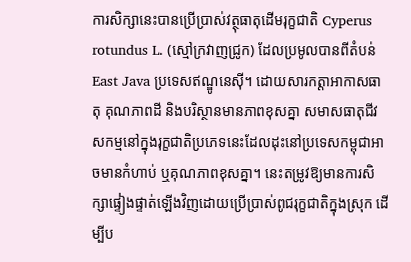ការសិក្សានេះបានប្រើប្រាស់វត្ថុធាតុដើមរុក្ខជាតិ Cyperus rotundus L. (ស្មៅក្រវាញជ្រូក) ដែលប្រមូលបានពីតំបន់ East Java ប្រទេសឥណ្ឌូនេស៊ី។ ដោយសារកត្តាអាកាសធាតុ គុណភាពដី និងបរិស្ថានមានភាពខុសគ្នា សមាសធាតុជីវសកម្មនៅក្នុងរុក្ខជាតិប្រភេទនេះដែលដុះនៅប្រទេសកម្ពុជាអាចមានកំហាប់ ឬគុណភាពខុសគ្នា។ នេះតម្រូវឱ្យមានការសិក្សាផ្ទៀងផ្ទាត់ឡើងវិញដោយប្រើប្រាស់ពូជរុក្ខជាតិក្នុងស្រុក ដើម្បីប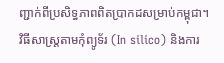ញ្ជាក់ពីប្រសិទ្ធភាពពិតប្រាកដសម្រាប់កម្ពុជា។
វិធីសាស្ត្រតាមកុំព្យូទ័រ (In silico) និងការ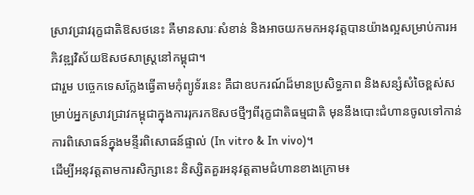ស្រាវជ្រាវរុក្ខជាតិឱសថនេះ គឺមានសារៈសំខាន់ និងអាចយកមកអនុវត្តបានយ៉ាងល្អសម្រាប់ការអភិវឌ្ឍវិស័យឱសថសាស្ត្រនៅកម្ពុជា។
ជារួម បច្ចេកទេសក្លែងធ្វើតាមកុំព្យូទ័រនេះ គឺជាឧបករណ៍ដ៏មានប្រសិទ្ធភាព និងសន្សំសំចៃខ្ពស់សម្រាប់អ្នកស្រាវជ្រាវកម្ពុជាក្នុងការរុករកឱសថថ្មីៗពីរុក្ខជាតិធម្មជាតិ មុននឹងបោះជំហានចូលទៅកាន់ការពិសោធន៍ក្នុងមន្ទីរពិសោធន៍ផ្ទាល់ (In vitro & In vivo)។
ដើម្បីអនុវត្តតាមការសិក្សានេះ និស្សិតគួរអនុវត្តតាមជំហានខាងក្រោម៖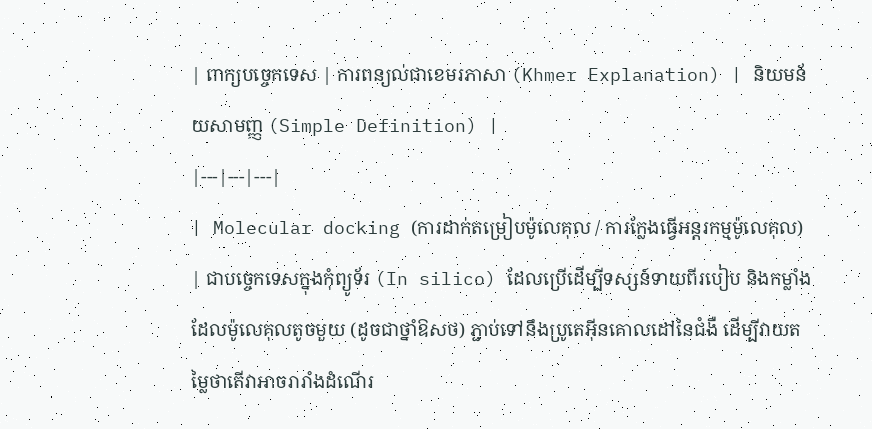| ពាក្យបច្ចេកទេស | ការពន្យល់ជាខេមរភាសា (Khmer Explanation) | និយមន័យសាមញ្ញ (Simple Definition) |
|---|---|---|
| Molecular docking (ការដាក់តម្រៀបម៉ូលេគុល / ការក្លែងធ្វើអន្តរកម្មម៉ូលេគុល) | ជាបច្ចេកទេសក្នុងកុំព្យូទ័រ (In silico) ដែលប្រើដើម្បីទស្សន៍ទាយពីរបៀប និងកម្លាំងដែលម៉ូលេគុលតូចមួយ (ដូចជាថ្នាំឱសថ) ភ្ជាប់ទៅនឹងប្រូតេអ៊ីនគោលដៅនៃជំងឺ ដើម្បីវាយតម្លៃថាតើវាអាចរារាំងដំណើរ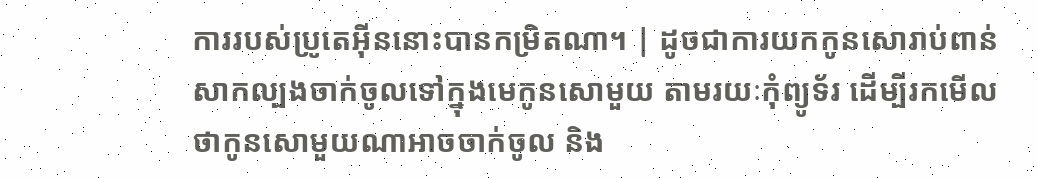ការរបស់ប្រូតេអ៊ីននោះបានកម្រិតណា។ | ដូចជាការយកកូនសោរាប់ពាន់សាកល្បងចាក់ចូលទៅក្នុងមេកូនសោមួយ តាមរយៈកុំព្យូទ័រ ដើម្បីរកមើលថាកូនសោមួយណាអាចចាក់ចូល និង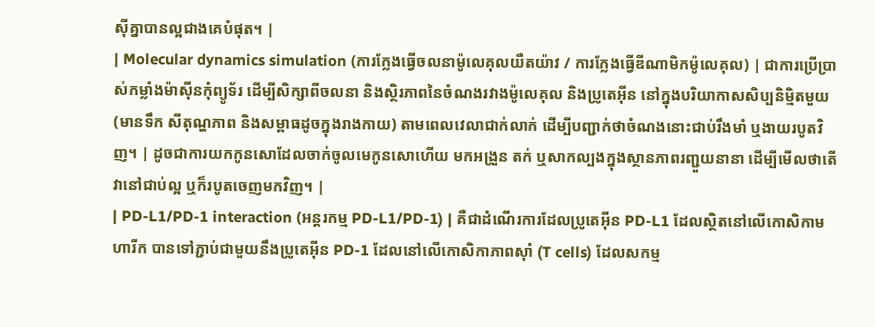ស៊ីគ្នាបានល្អជាងគេបំផុត។ |
| Molecular dynamics simulation (ការក្លែងធ្វើចលនាម៉ូលេគុលយឺតយ៉ាវ / ការក្លែងធ្វើឌីណាមិកម៉ូលេគុល) | ជាការប្រើប្រាស់កម្លាំងម៉ាស៊ីនកុំព្យូទ័រ ដើម្បីសិក្សាពីចលនា និងស្ថិរភាពនៃចំណងរវាងម៉ូលេគុល និងប្រូតេអ៊ីន នៅក្នុងបរិយាកាសសិប្បនិម្មិតមួយ (មានទឹក សីតុណ្ហភាព និងសម្ពាធដូចក្នុងរាងកាយ) តាមពេលវេលាជាក់លាក់ ដើម្បីបញ្ជាក់ថាចំណងនោះជាប់រឹងមាំ ឬងាយរបូតវិញ។ | ដូចជាការយកកូនសោដែលចាក់ចូលមេកូនសោហើយ មកអង្រួន តក់ ឬសាកល្បងក្នុងស្ថានភាពរញ្ជួយនានា ដើម្បីមើលថាតើវានៅជាប់ល្អ ឬក៏របូតចេញមកវិញ។ |
| PD-L1/PD-1 interaction (អន្តរកម្ម PD-L1/PD-1) | គឺជាដំណើរការដែលប្រូតេអ៊ីន PD-L1 ដែលស្ថិតនៅលើកោសិកាមហារីក បានទៅភ្ជាប់ជាមួយនឹងប្រូតេអ៊ីន PD-1 ដែលនៅលើកោសិកាភាពស៊ាំ (T cells) ដែលសកម្ម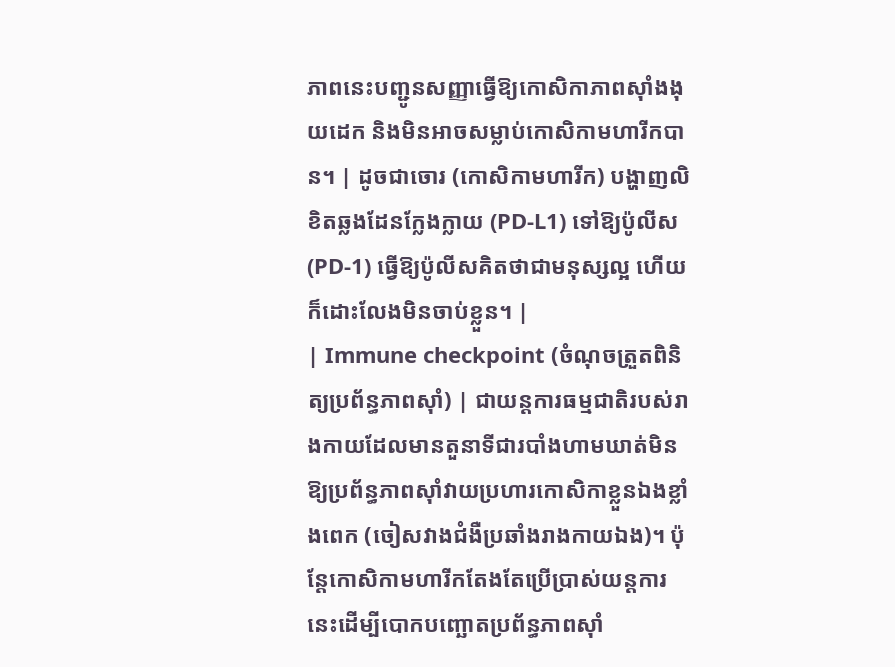ភាពនេះបញ្ជូនសញ្ញាធ្វើឱ្យកោសិកាភាពស៊ាំងងុយដេក និងមិនអាចសម្លាប់កោសិកាមហារីកបាន។ | ដូចជាចោរ (កោសិកាមហារីក) បង្ហាញលិខិតឆ្លងដែនក្លែងក្លាយ (PD-L1) ទៅឱ្យប៉ូលីស (PD-1) ធ្វើឱ្យប៉ូលីសគិតថាជាមនុស្សល្អ ហើយក៏ដោះលែងមិនចាប់ខ្លួន។ |
| Immune checkpoint (ចំណុចត្រួតពិនិត្យប្រព័ន្ធភាពស៊ាំ) | ជាយន្តការធម្មជាតិរបស់រាងកាយដែលមានតួនាទីជារបាំងហាមឃាត់មិនឱ្យប្រព័ន្ធភាពស៊ាំវាយប្រហារកោសិកាខ្លួនឯងខ្លាំងពេក (ចៀសវាងជំងឺប្រឆាំងរាងកាយឯង)។ ប៉ុន្តែកោសិកាមហារីកតែងតែប្រើប្រាស់យន្តការនេះដើម្បីបោកបញ្ឆោតប្រព័ន្ធភាពស៊ាំ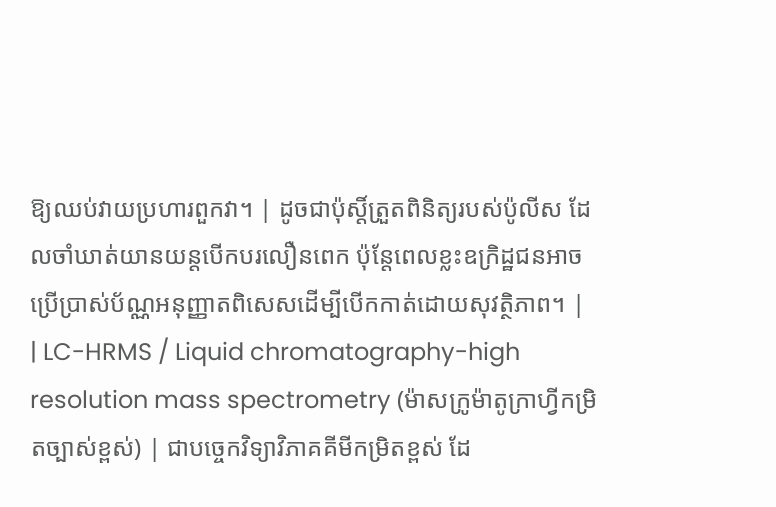ឱ្យឈប់វាយប្រហារពួកវា។ | ដូចជាប៉ុស្តិ៍ត្រួតពិនិត្យរបស់ប៉ូលីស ដែលចាំឃាត់យានយន្តបើកបរលឿនពេក ប៉ុន្តែពេលខ្លះឧក្រិដ្ឋជនអាចប្រើប្រាស់ប័ណ្ណអនុញ្ញាតពិសេសដើម្បីបើកកាត់ដោយសុវត្ថិភាព។ |
| LC-HRMS / Liquid chromatography-high resolution mass spectrometry (ម៉ាសក្រូម៉ាតូក្រាហ្វីកម្រិតច្បាស់ខ្ពស់) | ជាបច្ចេកវិទ្យាវិភាគគីមីកម្រិតខ្ពស់ ដែ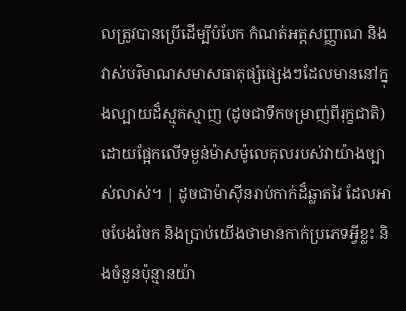លត្រូវបានប្រើដើម្បីបំបែក កំណត់អត្តសញ្ញាណ និងវាស់បរិមាណសមាសធាតុផ្សំផ្សេងៗដែលមាននៅក្នុងល្បាយដ៏ស្មុគស្មាញ (ដូចជាទឹកចម្រាញ់ពីរុក្ខជាតិ) ដោយផ្អែកលើទម្ងន់ម៉ាសម៉ូលេគុលរបស់វាយ៉ាងច្បាស់លាស់។ | ដូចជាម៉ាស៊ីនរាប់កាក់ដ៏ឆ្លាតវៃ ដែលអាចបែងចែក និងប្រាប់យើងថាមានកាក់ប្រភេទអ្វីខ្លះ និងចំនួនប៉ុន្មានយ៉ា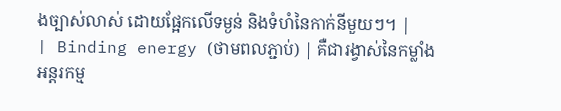ងច្បាស់លាស់ ដោយផ្អែកលើទម្ងន់ និងទំហំនៃកាក់នីមួយៗ។ |
| Binding energy (ថាមពលភ្ជាប់) | គឺជារង្វាស់នៃកម្លាំងអន្តរកម្ម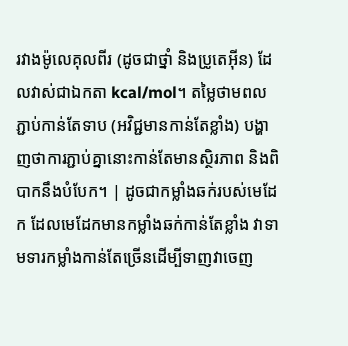រវាងម៉ូលេគុលពីរ (ដូចជាថ្នាំ និងប្រូតេអ៊ីន) ដែលវាស់ជាឯកតា kcal/mol។ តម្លៃថាមពលភ្ជាប់កាន់តែទាប (អវិជ្ជមានកាន់តែខ្លាំង) បង្ហាញថាការភ្ជាប់គ្នានោះកាន់តែមានស្ថិរភាព និងពិបាកនឹងបំបែក។ | ដូចជាកម្លាំងឆក់របស់មេដែក ដែលមេដែកមានកម្លាំងឆក់កាន់តែខ្លាំង វាទាមទារកម្លាំងកាន់តែច្រើនដើម្បីទាញវាចេញ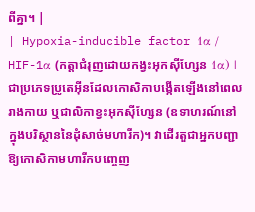ពីគ្នា។ |
| Hypoxia-inducible factor 1α / HIF-1α (កត្តាជំរុញដោយកង្វះអុកស៊ីហ្សែន 1α) | ជាប្រភេទប្រូតេអ៊ីនដែលកោសិកាបង្កើតឡើងនៅពេលរាងកាយ ឬជាលិកាខ្វះអុកស៊ីហ្សែន (ឧទាហរណ៍នៅក្នុងបរិស្ថាននៃដុំសាច់មហារីក)។ វាដើរតួជាអ្នកបញ្ជាឱ្យកោសិកាមហារីកបញ្ចេញ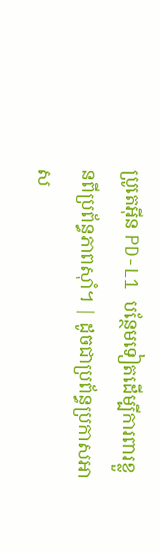ប្រូតេអ៊ីន PD-L1 បន្ថែមទៀតដើម្បីការពារខ្លួនពីប្រព័ន្ធភាពស៊ាំ។ | ដូចជាប្រព័ន្ធប្រកាសអាស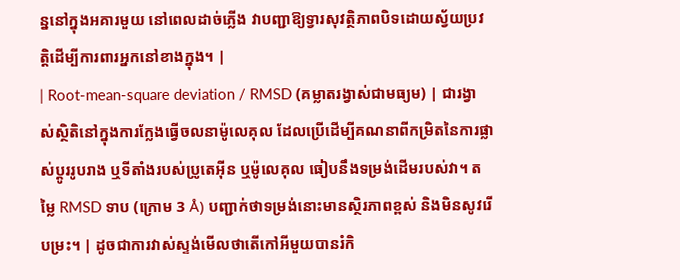ន្ននៅក្នុងអគារមួយ នៅពេលដាច់ភ្លើង វាបញ្ជាឱ្យទ្វារសុវត្ថិភាពបិទដោយស្វ័យប្រវត្តិដើម្បីការពារអ្នកនៅខាងក្នុង។ |
| Root-mean-square deviation / RMSD (គម្លាតរង្វាស់ជាមធ្យម) | ជារង្វាស់ស្ថិតិនៅក្នុងការក្លែងធ្វើចលនាម៉ូលេគុល ដែលប្រើដើម្បីគណនាពីកម្រិតនៃការផ្លាស់ប្តូររូបរាង ឬទីតាំងរបស់ប្រូតេអ៊ីន ឬម៉ូលេគុល ធៀបនឹងទម្រង់ដើមរបស់វា។ តម្លៃ RMSD ទាប (ក្រោម 3 Å) បញ្ជាក់ថាទម្រង់នោះមានស្ថិរភាពខ្ពស់ និងមិនសូវរើបម្រះ។ | ដូចជាការវាស់ស្ទង់មើលថាតើកៅអីមួយបានរំកិ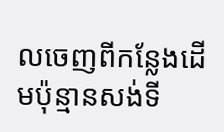លចេញពីកន្លែងដើមប៉ុន្មានសង់ទី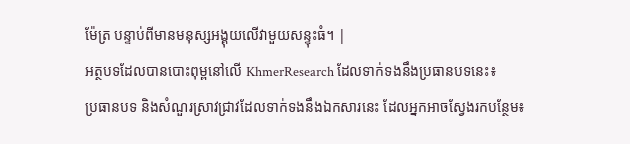ម៉ែត្រ បន្ទាប់ពីមានមនុស្សអង្គុយលើវាមួយសន្ទុះធំ។ |
អត្ថបទដែលបានបោះពុម្ពនៅលើ KhmerResearch ដែលទាក់ទងនឹងប្រធានបទនេះ៖
ប្រធានបទ និងសំណួរស្រាវជ្រាវដែលទាក់ទងនឹងឯកសារនេះ ដែលអ្នកអាចស្វែងរកបន្ថែម៖